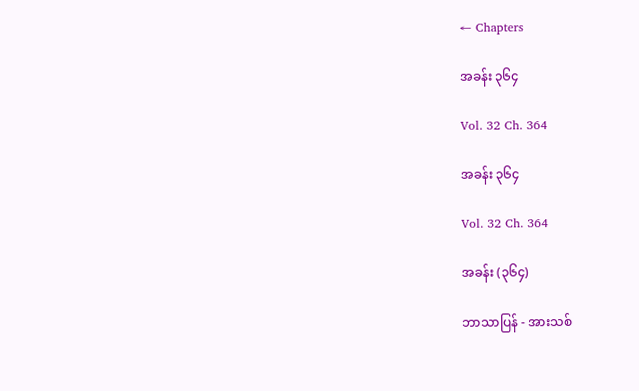← Chapters

အခန်း ၃၆၄

Vol. 32 Ch. 364

အခန်း ၃၆၄

Vol. 32 Ch. 364

အခန်း (၃၆၄)

ဘာသာပြန် - အားသစ်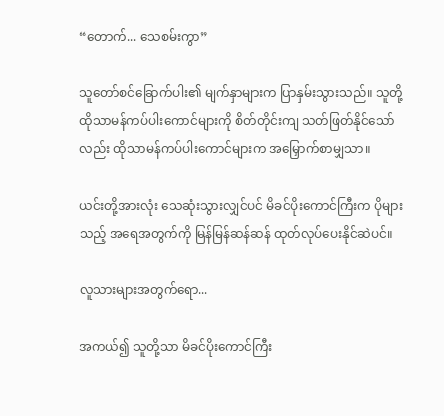“တောက်... သေစမ်းကွာ”

သူတော်စင်ခြောက်ပါး၏ မျက်နှာများက ပြာနှမ်းသွားသည်။ သူတို့ ထိုသာမန်ကပ်ပါးကောင်များကို စိတ်တိုင်းကျ သတ်ဖြတ်နိုင်သော်လည်း ထိုသာမန်ကပ်ပါးကောင်များက အမြှောက်စာမျှသာ။

ယင်းတို့အားလုံး သေဆုံးသွားလျှင်ပင် မိခင်ပိုးကောင်ကြီးက ပိုများသည့် အရေအတွက်ကို မြန်မြန်ဆန်ဆန် ထုတ်လုပ်ပေးနိုင်ဆဲပင်။

လူသားများအတွက်ရော...

အကယ်၍ သူတို့သာ မိခင်ပိုးကောင်ကြီး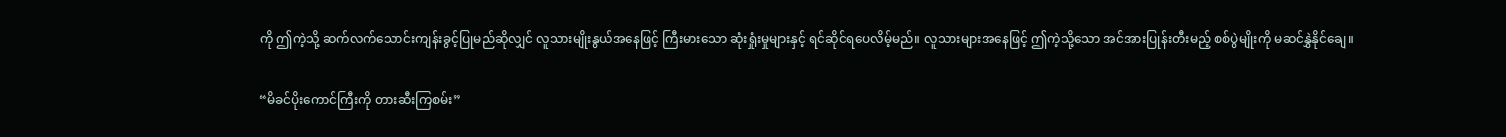ကို ဤကဲ့သို့ ဆက်လက်သောင်းကျန်းခွင့်ပြုမည်ဆိုလျှင် လူသားမျိုးနွယ်အနေဖြင့် ကြီးမားသော ဆုံးရှုံးမှုများနှင့် ရင်ဆိုင်ရပေလိမ့်မည်။ လူသားများအနေဖြင့် ဤကဲ့သို့သော အင်အားပြုန်းတီးမည့် စစ်ပွဲမျိုးကို မဆင်နွှဲနိုင်ချေ။

“မိခင်ပိုးကောင်ကြီးကို တားဆီးကြစမ်း”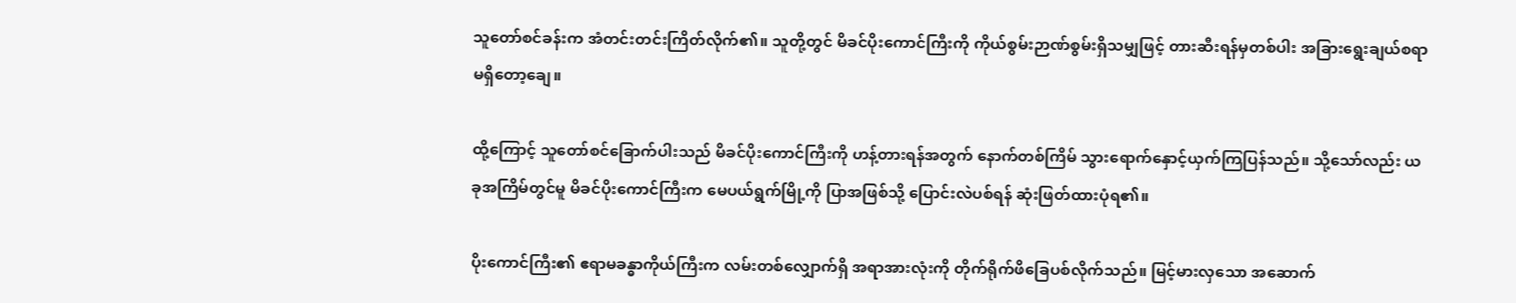သူတော်စင်ခန်းက အံတင်းတင်းကြိတ်လိုက်၏။ သူတို့တွင် မိခင်ပိုးကောင်ကြီးကို ကိုယ်စွမ်းဉာဏ်စွမ်းရှိသမျှဖြင့် တားဆီးရန်မှတစ်ပါး အခြားရွေးချယ်စရာ မရှိတော့ချေ။

ထို့ကြောင့် သူတော်စင်ခြောက်ပါးသည် မိခင်ပိုးကောင်ကြီးကို ဟန့်တားရန်အတွက် နောက်တစ်ကြိမ် သွားရောက်နှောင့်ယှက်ကြပြန်သည်။ သို့သော်လည်း ယခုအကြိမ်တွင်မူ မိခင်ပိုးကောင်ကြီးက မေပယ်ရွက်မြို့ကို ပြာအဖြစ်သို့ ပြောင်းလဲပစ်ရန် ဆုံးဖြတ်ထားပုံရ၏။

ပိုးကောင်ကြီး၏ ဧရာမခန္ဓာကိုယ်ကြီးက လမ်းတစ်လျှောက်ရှိ အရာအားလုံးကို တိုက်ရိုက်ဖိခြေပစ်လိုက်သည်။ မြင့်မားလှသော အဆောက်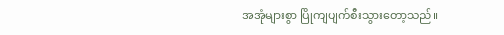အအုံများစွာ ပြိုကျပျက်စီးသွားတော့သည်။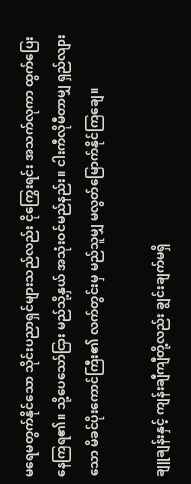မရေမတွက်နိုင်သော သိုင်းပညာရှင်များသည်လည်း ငိုကြွေးရင်း အသက်လုကာ ထွက်ပြေးနေကြရ၏။ သို့ပေသော်ငြား မည်သို့နှယ် အသုံးဝင်မည်နည်း။ ငါးကီလိုမီတာမျှ ရှည်လျားသော မိခင်ပိုးကောင်ကြီး၏ လက်တွင်းမှ မည်သူမျှ မလွတ်မြောက်နိုင်ကြချေ။

ချူချန်းနှင့် ကျန်းချီကျီတို့လည်း ချွင်းချက်မရှိ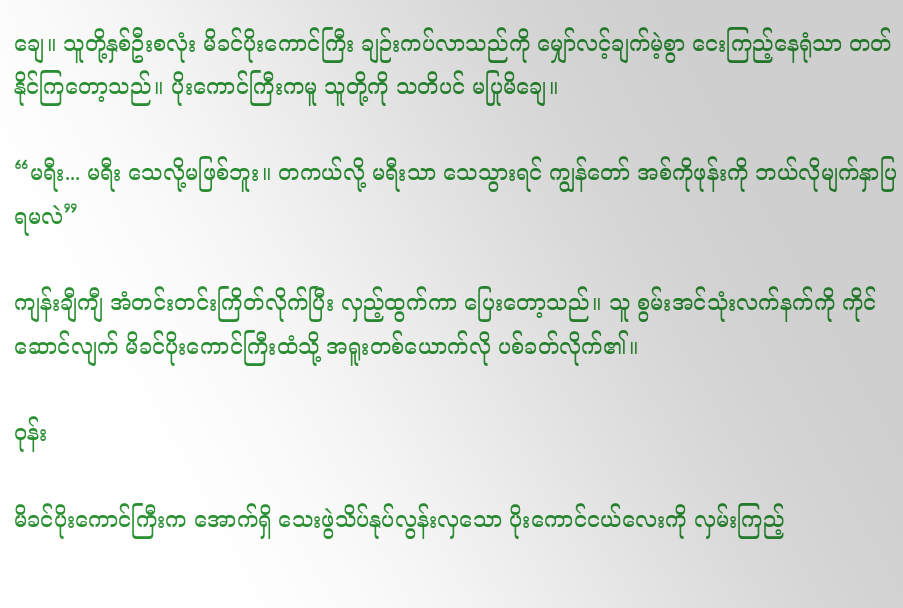ချေ။ သူတို့နှစ်ဦးစလုံး မိခင်ပိုးကောင်ကြီး ချဉ်းကပ်လာသည်ကို မျှော်လင့်ချက်မဲ့စွာ ငေးကြည့်နေရုံသာ တတ်နိုင်ကြတော့သည်။ ပိုးကောင်ကြီးကမူ သူတို့ကို သတိပင် မပြုမိချေ။

“မရီး... မရီး သေလို့မဖြစ်ဘူး။ တကယ်လို့ မရီးသာ သေသွားရင် ကျွန်တော် အစ်ကိုဖုန်းကို ဘယ်လိုမျက်နှာပြရမလဲ”

ကျန်းချီကျီ အံတင်းတင်းကြိတ်လိုက်ပြီး လှည့်ထွက်ကာ ပြေးတော့သည်။ သူ စွမ်းအင်သုံးလက်နက်ကို ကိုင်ဆောင်လျက် မိခင်ပိုးကောင်ကြီးထံသို့ အရူးတစ်ယောက်လို ပစ်ခတ်လိုက်၏။

ဝုန်း

မိခင်ပိုးကောင်ကြီးက အောက်ရှိ သေးဖွဲသိပ်နုပ်လွန်းလှသော ပိုးကောင်ငယ်လေးကို လှမ်းကြည့်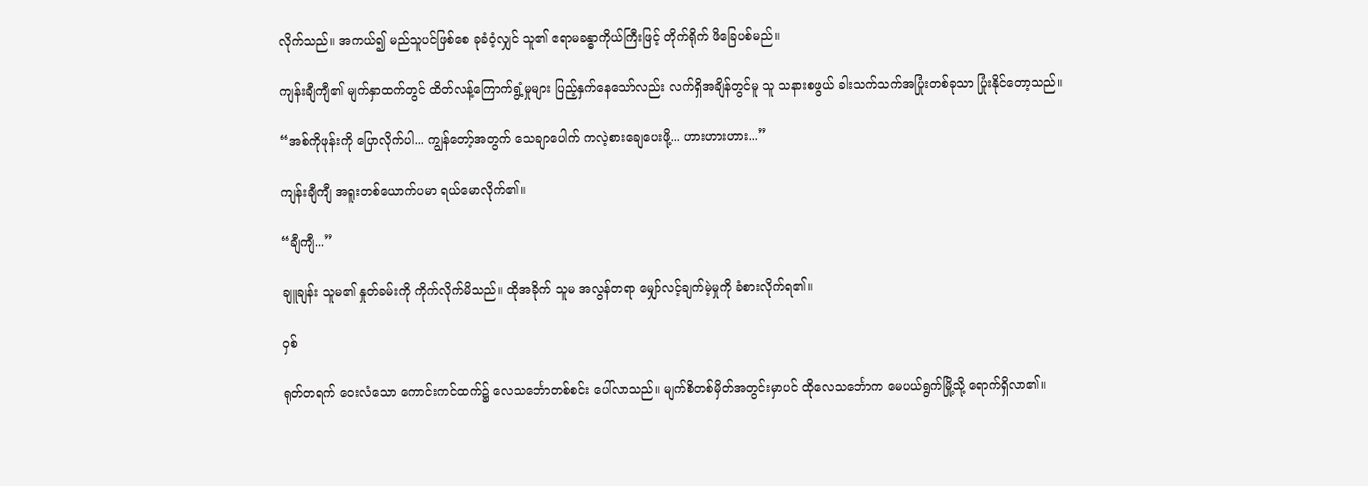လိုက်သည်။ အကယ်၍ မည်သူပင်ဖြစ်စေ ခုခံဝံ့လျှင် သူ၏ ဧရာမခန္ဓာကိုယ်ကြီးဖြင့် တိုက်ရိုက် ဖိခြေပစ်မည်။

ကျန်းချီကျီ၏ မျက်နှာထက်တွင် ထိတ်လန့်ကြောက်ရွံ့မှုများ ပြည့်နှက်နေသော်လည်း လက်ရှိအချိန်တွင်မူ သူ သနားစဖွယ် ခါးသက်သက်အပြုံးတစ်ခုသာ ပြုံးနိုင်တော့သည်။

“အစ်ကိုဖုန်းကို ပြောလိုက်ပါ... ကျွန်တော့်အတွက် သေချာပေါက် ကလဲ့စားချေပေးဖို့... ဟားဟားဟား...”

ကျန်းချီကျီ အရူးတစ်ယောက်ပမာ ရယ်မောလိုက်၏။

“ချီကျီ...”

ချူချန်း သူမ၏ နှုတ်ခမ်းကို ကိုက်လိုက်မိသည်။ ထိုအခိုက် သူမ အလွန်တရာ မျှော်လင့်ချက်မဲ့မှုကို ခံစားလိုက်ရ၏။

ဝှစ်

ရုတ်တရက် ဝေးလံသော ကောင်းကင်ထက်၌ လေသင်္ဘောတစ်စင်း ပေါ်လာသည်။ မျက်စိတစ်မှိတ်အတွင်းမှာပင် ထိုလေသင်္ဘောက မေပယ်ရွက်မြို့သို့ ရောက်ရှိလာ၏။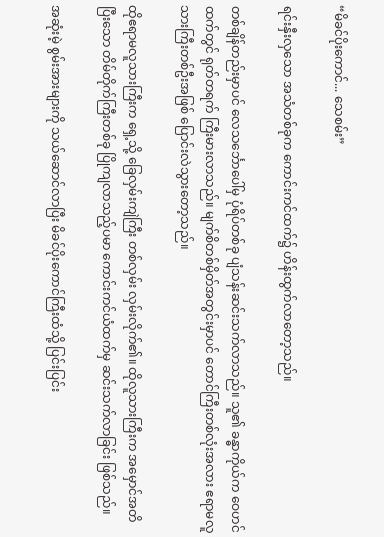“မိခင်ပိုးကောင်... သေစမ်း”

ရင်းနှီးလှသော အသံတစ်ခုက ကောင်းကင်ထက်၌ ဟိန်းထွက်လာတော့သည်။

တစ်ချိန်တည်းမှာပင် လေသင်္ဘောပေါ်မှ ပုံရိပ်တစ်ခု ပျံသန်းဆင်းသက်လာသည်။ သူ၏ ခန္ဓာကိုယ်က ဝေဟင်ထက်တွင် ရုတ်တရက် ကြီးမားလာသည်။ မျက်စိတစ်မှိတ်အတွင်းမှာပင် တောင်ကြီးတစ်လုံးအလား ဧရာမလူသားကြီးတစ်ဦးအဖြစ် ပြောင်းလဲသွားတော့သည်။

ထိုဧရာမလူသားကြီးက ရှေ့သို့ ခြေလှမ်းကျဲကြီး တစ်လှမ်း လှမ်းလိုက်၏။ ထိုလူသားကြီးက အမှောင်အတိပြီးသော တိမ်တိုက်ကြီးတစ်ခု ပြိုကျလာသည့်ပမာ ကောင်းကင်ယံထက်မှ ဆင်းသက်လာခြင်း ဖြစ်သည်။

အဆုံးမဲ့ စွမ်းအားများကို သယ်ဆောင်လာပြီး မိခင်ပိုးကောင်ကြီးထံသို့ ပြင်းပြင်း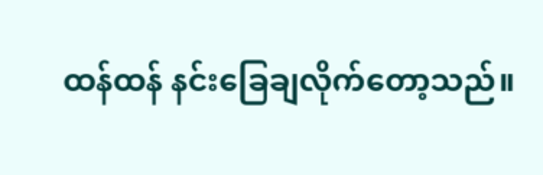ထန်ထန် နင်းခြေချလိုက်တော့သည်။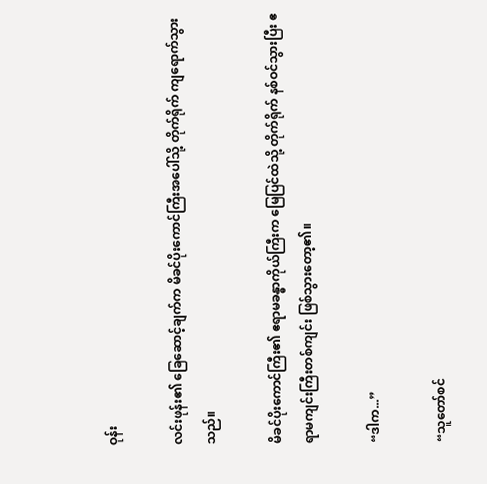ဝုန်း

လင်းဖုန်း၏ ခြေဆောင့်ချက်က မိခင်ပိုးကောင်ကြီးအပေါ်သို့ တိုက်ရိုက် ကျရောက်သွားသည်။

မိခင်ပိုးကောင်ကြီး၏ ဧရာမခန္ဓာကိုယ်ကြီးက မြေပြင်ထဲသို့ တိုက်ရိုက် နစ်ဝင်သွားပြီး ဧရာမကျင်းကြီးတစ်ကျင်း ဖြစ်သွားတော့၏။

“ဒါက...”

“သူတော်စင်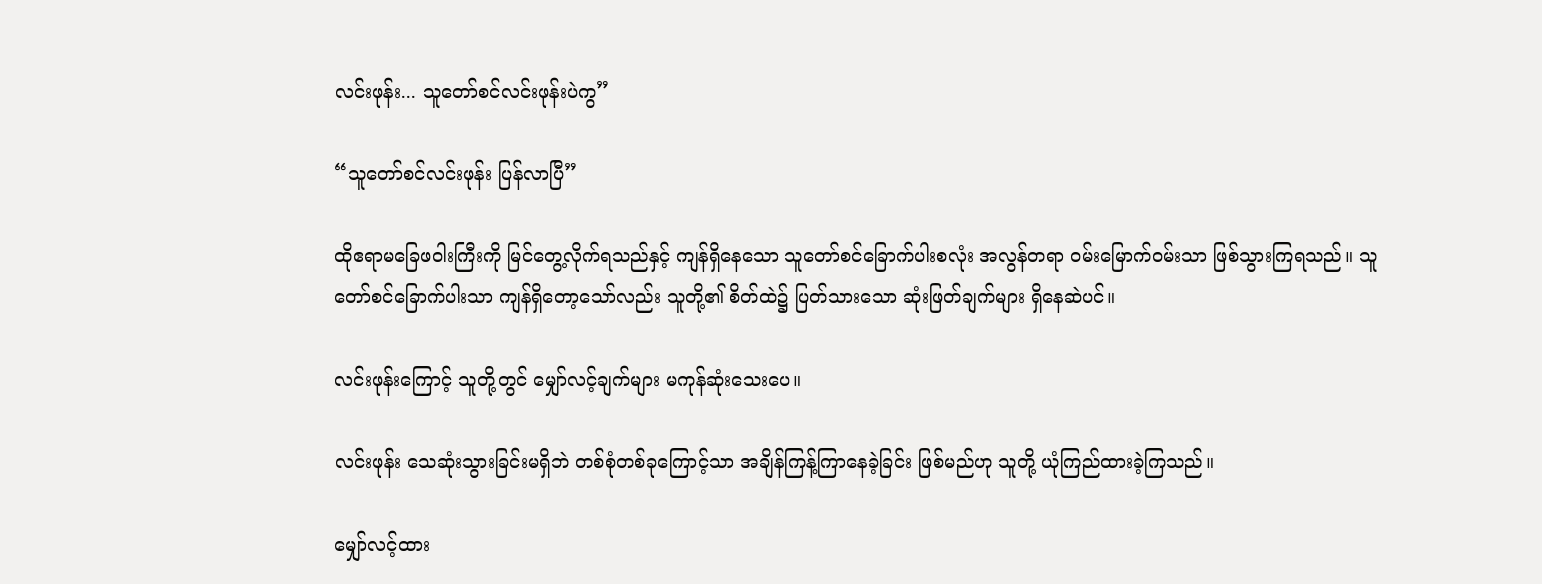လင်းဖုန်း... သူတော်စင်လင်းဖုန်းပဲကွ”

“သူတော်စင်လင်းဖုန်း ပြန်လာပြီ”

ထိုဧရာမခြေဖဝါးကြီးကို မြင်တွေ့လိုက်ရသည်နှင့် ကျန်ရှိနေသော သူတော်စင်ခြောက်ပါးစလုံး အလွန်တရာ ဝမ်းမြောက်ဝမ်းသာ ဖြစ်သွားကြရသည်။ သူတော်စင်ခြောက်ပါးသာ ကျန်ရှိတော့သော်လည်း သူတို့၏ စိတ်ထဲ၌ ပြတ်သားသော ဆုံးဖြတ်ချက်များ ရှိနေဆဲပင်။

လင်းဖုန်းကြောင့် သူတို့တွင် မျှော်လင့်ချက်များ မကုန်ဆုံးသေးပေ။

လင်းဖုန်း သေဆုံးသွားခြင်းမရှိဘဲ တစ်စုံတစ်ခုကြောင့်သာ အချိန်ကြန့်ကြာနေခဲ့ခြင်း ဖြစ်မည်ဟု သူတို့ ယုံကြည်ထားခဲ့ကြသည်။

မျှော်လင့်ထား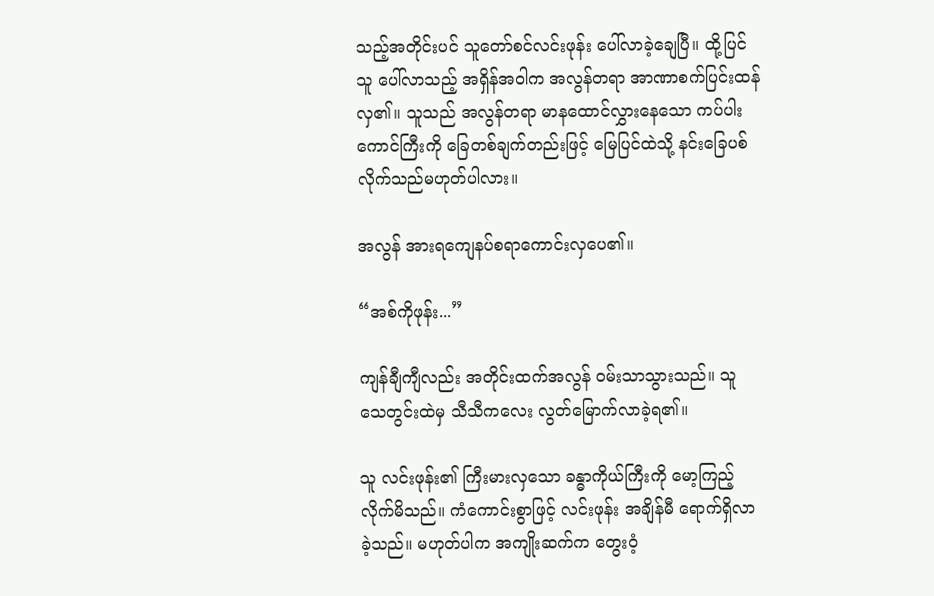သည့်အတိုင်းပင် သူတော်စင်လင်းဖုန်း ပေါ်လာခဲ့ချေပြီ။ ထို့ပြင် သူ ပေါ်လာသည့် အရှိန်အဝါက အလွန်တရာ အာဏာစက်ပြင်းထန်လှ၏။ သူသည် အလွန်တရာ မာနထောင်လွှားနေသော ကပ်ပါးကောင်ကြီးကို ခြေတစ်ချက်တည်းဖြင့် မြေပြင်ထဲသို့ နင်းခြေပစ်လိုက်သည်မဟုတ်ပါလား။

အလွန် အားရကျေနပ်စရာကောင်းလှပေ၏။

“အစ်ကိုဖုန်း...”

ကျန်ချီကျီလည်း အတိုင်းထက်အလွန် ဝမ်းသာသွားသည်။ သူ သေတွင်းထဲမှ သီသီကလေး လွတ်မြောက်လာခဲ့ရ၏။

သူ လင်းဖုန်း၏ ကြီးမားလှသော ခန္ဓာကိုယ်ကြီးကို မော့ကြည့်လိုက်မိသည်။ ကံကောင်းစွာဖြင့် လင်းဖုန်း အချိန်မီ ရောက်ရှိလာခဲ့သည်။ မဟုတ်ပါက အကျိုးဆက်က တွေးဝံ့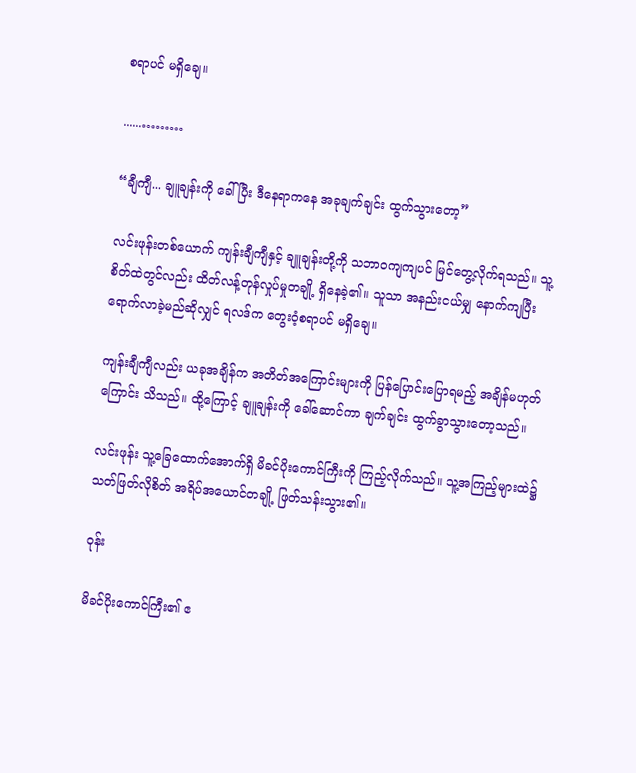စရာပင် မရှိချေ။

......………

“ချီကျီ... ချူချန်းကို ခေါ်ပြီး ဒီနေရာကနေ အခုချက်ချင်း ထွက်သွားတော့”

လင်းဖုန်းတစ်ယောက် ကျန်းချီကျီနှင့် ချူချန်းတို့ကို သဘာဝကျကျပင် မြင်တွေ့လိုက်ရသည်။ သူ့ စိတ်ထဲတွင်လည်း ထိတ်လန့်တုန်လှုပ်မှုတချို့ ရှိနေခဲ့၏။ သူသာ အနည်းငယ်မျှ နောက်ကျပြီး ရောက်လာခဲ့မည်ဆိုလျှင် ရလဒ်က တွေးဝံ့စရာပင် မရှိချေ။

ကျန်းချီကျီလည်း ယခုအချိန်က အတိတ်အကြောင်းများကို ပြန်ပြောင်းပြောရမည့် အချိန်မဟုတ်ကြောင်း သိသည်။ ထို့ကြောင့် ချူချန်းကို ခေါ်ဆောင်ကာ ချက်ချင်း ထွက်ခွာသွားတော့သည်။

လင်းဖုန်း သူ့ခြေထောက်အောက်ရှိ မိခင်ပိုးကောင်ကြီးကို ကြည့်လိုက်သည်။ သူ့အကြည့်များထဲ၌ သတ်ဖြတ်လိုစိတ် အရိပ်အယောင်တချို့ ဖြတ်သန်းသွား၏။

ဝုန်း

မိခင်ပိုးကောင်ကြီး၏ ဧ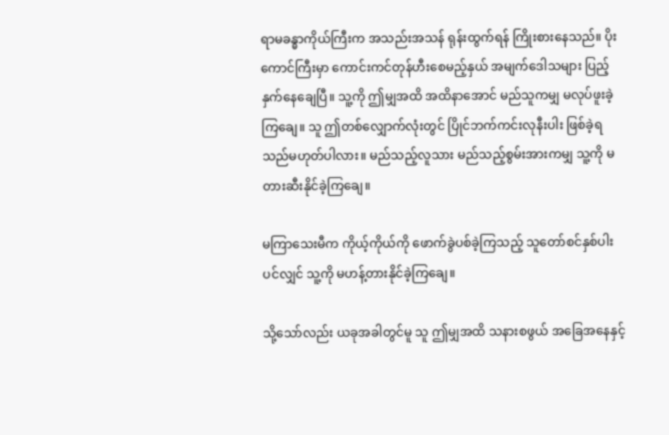ရာမခန္ဓာကိုယ်ကြီးက အသည်းအသန် ရုန်းထွက်ရန် ကြိုးစားနေသည်။ ပိုးကောင်ကြီးမှာ ကောင်းကင်တုန်ဟီးစေမည့်နှယ် အမျက်ဒေါသများ ပြည့်နှက်နေချေပြီ။ သူ့ကို ဤမျှအထိ အထိနာအောင် မည်သူကမျှ မလုပ်ဖူးခဲ့ကြချေ။ သူ ဤတစ်လျှောက်လုံးတွင် ပြိုင်ဘက်ကင်းလုနီးပါး ဖြစ်ခဲ့ရသည်မဟုတ်ပါလား။ မည်သည့်လူသား မည်သည့်စွမ်းအားကမျှ သူ့ကို မတားဆီးနိုင်ခဲ့ကြချေ။

မကြာသေးမီက ကိုယ့်ကိုယ်ကို ဖောက်ခွဲပစ်ခဲ့ကြသည့် သူတော်စင်နှစ်ပါးပင်လျှင် သူ့ကို မဟန့်တားနိုင်ခဲ့ကြချေ။

သို့သော်လည်း ယခုအခါတွင်မူ သူ ဤမျှအထိ သနားစဖွယ် အခြေအနေနှင့်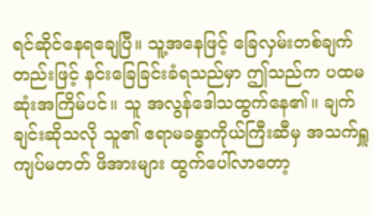ရင်ဆိုင်နေရချေပြီ။ သူ့အနေဖြင့် ခြေလှမ်းတစ်ချက်တည်းဖြင့် နင်းခြေခြင်းခံရသည်မှာ ဤသည်က ပထမဆုံးအကြိမ်ပင်။ သူ အလွန်ဒေါသထွက်နေ၏။ ချက်ချင်းဆိုသလို သူ၏ ဧရာမခန္ဓာကိုယ်ကြီးဆီမှ အသက်ရှူကျပ်မတတ် ဖိအားများ ထွက်ပေါ်လာတော့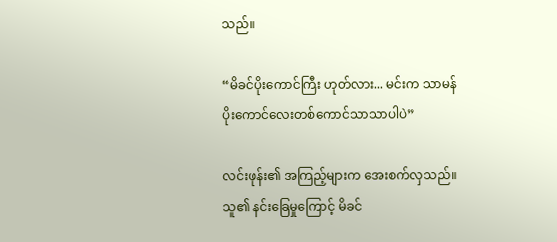သည်။

“မိခင်ပိုးကောင်ကြီး ဟုတ်လား... မင်းက သာမန် ပိုးကောင်လေးတစ်ကောင်သာသာပါပဲ”

လင်းဖုန်း၏ အကြည့်များက အေးစက်လှသည်။ သူ၏ နင်းခြေမှုကြောင့် မိခင်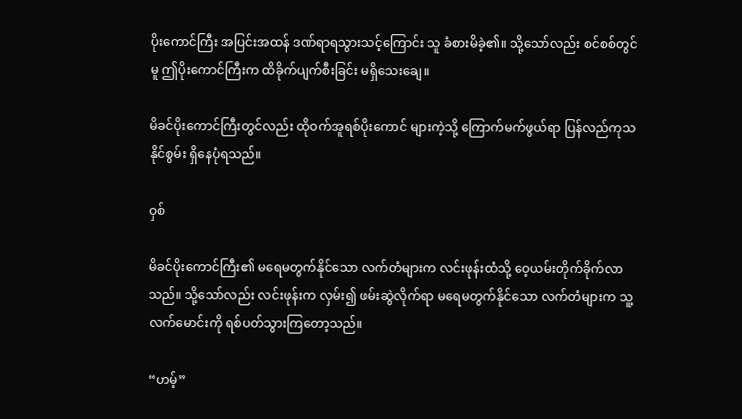ပိုးကောင်ကြီး အပြင်းအထန် ဒဏ်ရာရသွားသင့်ကြောင်း သူ ခံစားမိခဲ့၏။ သို့သော်လည်း စင်စစ်တွင်မူ ဤပိုးကောင်ကြီးက ထိခိုက်ပျက်စီးခြင်း မရှိသေးချေ။

မိခင်ပိုးကောင်ကြီးတွင်လည်း ထိုဝက်အူရစ်ပိုးကောင် များကဲ့သို့ ကြောက်မက်ဖွယ်ရာ ပြန်လည်ကုသနိုင်စွမ်း ရှိနေပုံရသည်။

ဝှစ်

မိခင်ပိုးကောင်ကြီး၏ မရေမတွက်နိုင်သော လက်တံများက လင်းဖုန်းထံသို့ ဝေ့ယမ်းတိုက်ခိုက်လာသည်။ သို့သော်လည်း လင်းဖုန်းက လှမ်း၍ ဖမ်းဆွဲလိုက်ရာ မရေမတွက်နိုင်သော လက်တံများက သူ့လက်မောင်းကို ရစ်ပတ်သွားကြတော့သည်။

“ဟမ့်”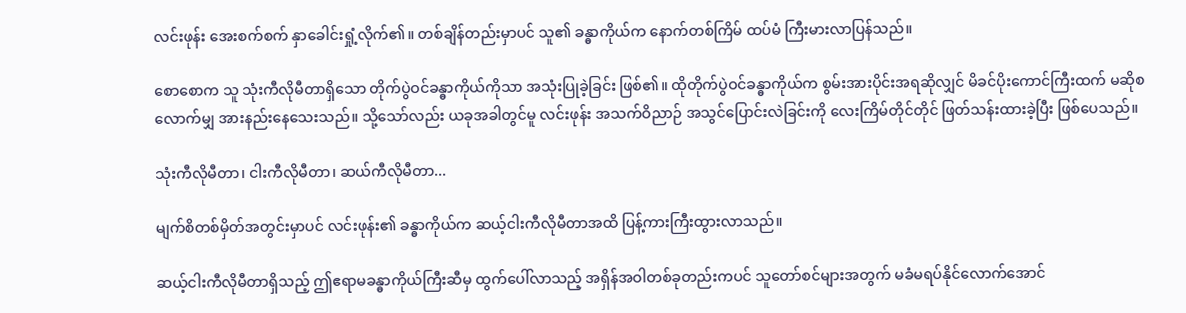လင်းဖုန်း အေးစက်စက် နှာခေါင်းရှုံ့လိုက်၏။ တစ်ချိန်တည်းမှာပင် သူ၏ ခန္ဓာကိုယ်က နောက်တစ်ကြိမ် ထပ်မံ ကြီးမားလာပြန်သည်။

စောစောက သူ သုံးကီလိုမီတာရှိသော တိုက်ပွဲဝင်ခန္ဓာကိုယ်ကိုသာ အသုံးပြုခဲ့ခြင်း ဖြစ်၏။ ထိုတိုက်ပွဲဝင်ခန္ဓာကိုယ်က စွမ်းအားပိုင်းအရဆိုလျှင် မိခင်ပိုးကောင်ကြီးထက် မဆိုစလောက်မျှ အားနည်းနေသေးသည်။ သို့သော်လည်း ယခုအခါတွင်မူ လင်းဖုန်း အသက်ဝိညာဉ် အသွင်ပြောင်းလဲခြင်းကို လေးကြိမ်တိုင်တိုင် ဖြတ်သန်းထားခဲ့ပြီး ဖြစ်ပေသည်။

သုံးကီလိုမီတာ၊ ငါးကီလိုမီတာ၊ ဆယ်ကီလိုမီတာ...

မျက်စိတစ်မှိတ်အတွင်းမှာပင် လင်းဖုန်း၏ ခန္ဓာကိုယ်က ဆယ့်ငါးကီလိုမီတာအထိ ပြန့်ကားကြီးထွားလာသည်။

ဆယ့်ငါးကီလိုမီတာရှိသည့် ဤဧရာမခန္ဓာကိုယ်ကြီးဆီမှ ထွက်ပေါ်လာသည့် အရှိန်အဝါတစ်ခုတည်းကပင် သူတော်စင်များအတွက် မခံမရပ်နိုင်လောက်အောင်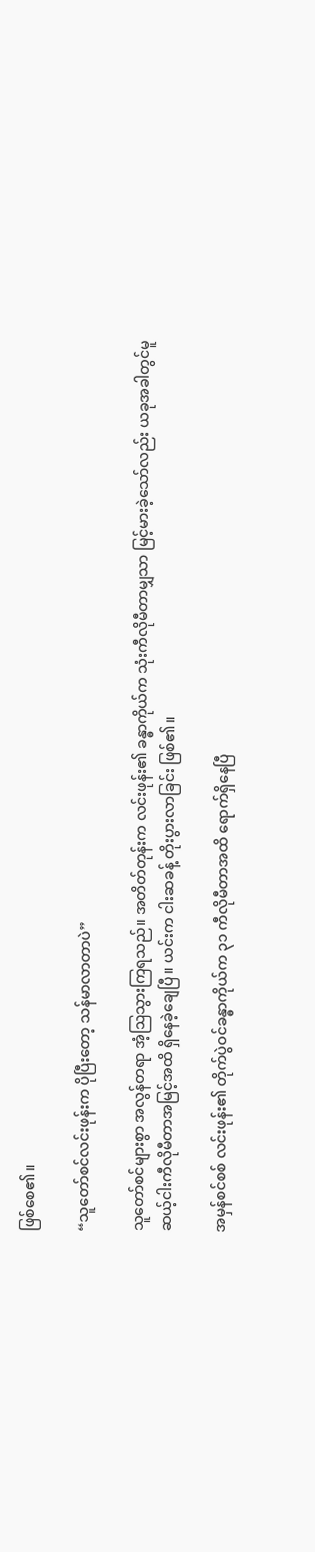ဖြစ်စေ၏။

“သူတော်စင်လင်းဖုန်းက ပိုပြီးတော့ သန်မာလာတာပဲ”

သူတော်စင်များစွာ အလွန်တရာ အံ့ဩသွားကြရသည်။ အတိတ်တုန်းက လင်းဖုန်း၏ ခန္ဓာကိုယ်က သုံးကီလိုမီတာမျှသာ မြင့်မားခဲ့သော်လည်း ယခုအခါတွင်မူ ဆယ့်ငါးကီလိုမီတာအမြင့်အထိ ရှိနေခဲ့ချေပြီ။ ယင်းက ငါးဆခန့် တိုးပွားလာခြင်း ဖြစ်၏။

အမှန်စင်စစ် လင်းဖုန်း၏ တိုက်ပွဲဝင်ခန္ဓာကိုယ်က ၃၁ ကီလိုမီတာအထိ ရောက်ရှိနေပြီ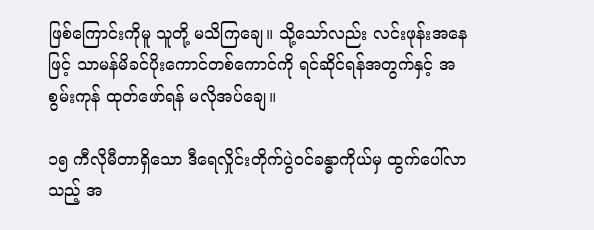ဖြစ်ကြောင်းကိုမူ သူတို့ မသိကြချေ။ သို့သော်လည်း လင်းဖုန်းအနေဖြင့် သာမန်မိခင်ပိုးကောင်တစ်ကောင်ကို ရင်ဆိုင်ရန်အတွက်နှင့် အစွမ်းကုန် ထုတ်ဖော်ရန် မလိုအပ်ချေ။

၁၅ ကီလိုမီတာရှိသော ဒီရေလှိုင်းတိုက်ပွဲဝင်ခန္ဓာကိုယ်မှ ထွက်ပေါ်လာသည့် အ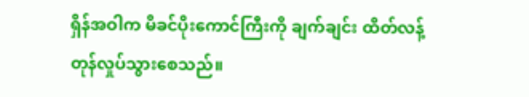ရှိန်အဝါက မိခင်ပိုးကောင်ကြီးကို ချက်ချင်း ထိတ်လန့်တုန်လှုပ်သွားစေသည်။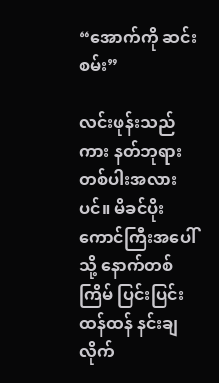“အောက်ကို ဆင်းစမ်း”

လင်းဖုန်းသည်ကား နတ်ဘုရားတစ်ပါးအလားပင်။ မိခင်ပိုးကောင်ကြီးအပေါ်သို့ နောက်တစ်ကြိမ် ပြင်းပြင်းထန်ထန် နင်းချလိုက်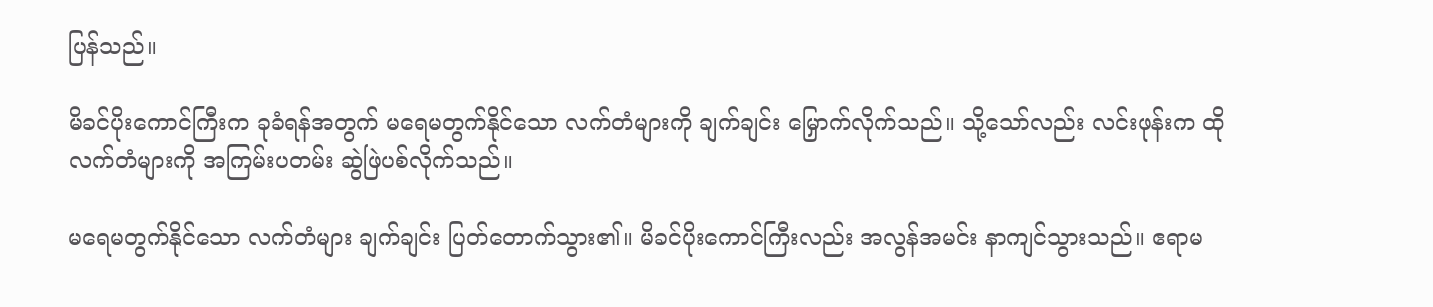ပြန်သည်။

မိခင်ပိုးကောင်ကြီးက ခုခံရန်အတွက် မရေမတွက်နိုင်သော လက်တံများကို ချက်ချင်း မြှောက်လိုက်သည်။ သို့သော်လည်း လင်းဖုန်းက ထိုလက်တံများကို အကြမ်းပတမ်း ဆွဲဖြဲပစ်လိုက်သည်။

မရေမတွက်နိုင်သော လက်တံများ ချက်ချင်း ပြတ်တောက်သွား၏။ မိခင်ပိုးကောင်ကြီးလည်း အလွန်အမင်း နာကျင်သွားသည်။ ဧရာမ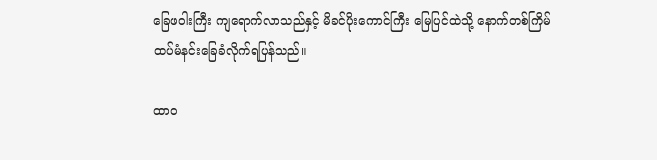ခြေဖဝါးကြီး ကျရောက်လာသည်နှင့် မိခင်ပိုးကောင်ကြီး မြေပြင်ထဲသို့ နောက်တစ်ကြိမ် ထပ်မံနင်းခြေခံလိုက်ရပြန်သည်။

ထာဝ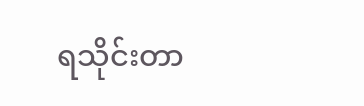ရသိုင်းတာ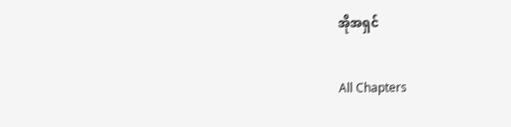အိုအရှင်

All Chapters